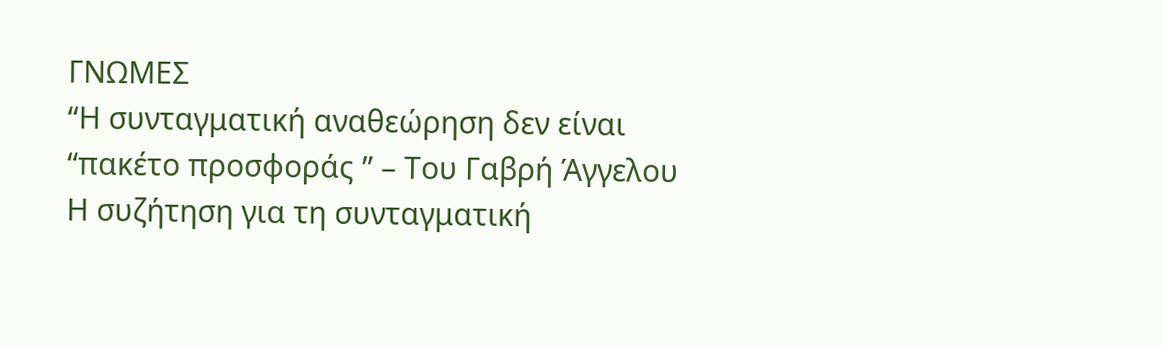ΓΝΩΜΕΣ
“Η συνταγματική αναθεώρηση δεν είναι “πακέτο προσφοράς ” – Του Γαβρή Άγγελου
Η συζήτηση για τη συνταγματική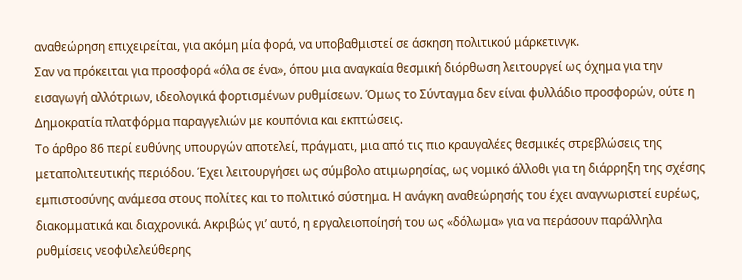αναθεώρηση επιχειρείται, για ακόμη μία φορά, να υποβαθμιστεί σε άσκηση πολιτικού μάρκετινγκ.
Σαν να πρόκειται για προσφορά «όλα σε ένα», όπου μια αναγκαία θεσμική διόρθωση λειτουργεί ως όχημα για την εισαγωγή αλλότριων, ιδεολογικά φορτισμένων ρυθμίσεων. Όμως το Σύνταγμα δεν είναι φυλλάδιο προσφορών, ούτε η Δημοκρατία πλατφόρμα παραγγελιών με κουπόνια και εκπτώσεις.
Το άρθρο 86 περί ευθύνης υπουργών αποτελεί, πράγματι, μια από τις πιο κραυγαλέες θεσμικές στρεβλώσεις της μεταπολιτευτικής περιόδου. Έχει λειτουργήσει ως σύμβολο ατιμωρησίας, ως νομικό άλλοθι για τη διάρρηξη της σχέσης εμπιστοσύνης ανάμεσα στους πολίτες και το πολιτικό σύστημα. Η ανάγκη αναθεώρησής του έχει αναγνωριστεί ευρέως, διακομματικά και διαχρονικά. Ακριβώς γι’ αυτό, η εργαλειοποίησή του ως «δόλωμα» για να περάσουν παράλληλα ρυθμίσεις νεοφιλελεύθερης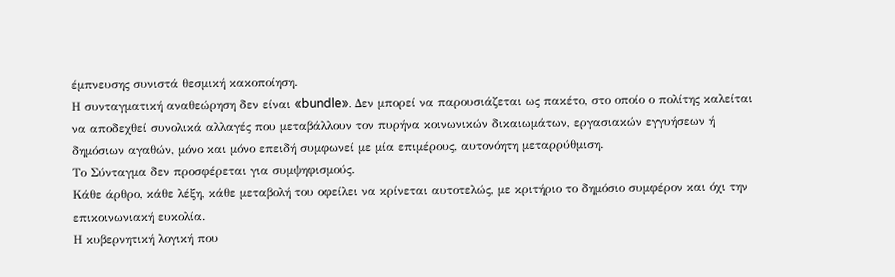έμπνευσης συνιστά θεσμική κακοποίηση.
Η συνταγματική αναθεώρηση δεν είναι «bundle». Δεν μπορεί να παρουσιάζεται ως πακέτο, στο οποίο ο πολίτης καλείται να αποδεχθεί συνολικά αλλαγές που μεταβάλλουν τον πυρήνα κοινωνικών δικαιωμάτων, εργασιακών εγγυήσεων ή δημόσιων αγαθών, μόνο και μόνο επειδή συμφωνεί με μία επιμέρους, αυτονόητη μεταρρύθμιση.
Το Σύνταγμα δεν προσφέρεται για συμψηφισμούς.
Κάθε άρθρο, κάθε λέξη, κάθε μεταβολή του οφείλει να κρίνεται αυτοτελώς, με κριτήριο το δημόσιο συμφέρον και όχι την επικοινωνιακή ευκολία.
Η κυβερνητική λογική που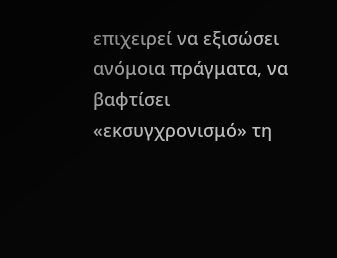επιχειρεί να εξισώσει ανόμοια πράγματα, να βαφτίσει «εκσυγχρονισμό» τη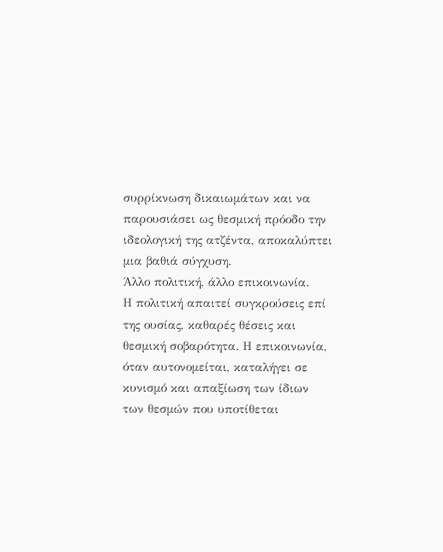συρρίκνωση δικαιωμάτων και να παρουσιάσει ως θεσμική πρόοδο την ιδεολογική της ατζέντα, αποκαλύπτει μια βαθιά σύγχυση.
Άλλο πολιτική, άλλο επικοινωνία.
Η πολιτική απαιτεί συγκρούσεις επί της ουσίας, καθαρές θέσεις και θεσμική σοβαρότητα. Η επικοινωνία, όταν αυτονομείται, καταλήγει σε κυνισμό και απαξίωση των ίδιων των θεσμών που υποτίθεται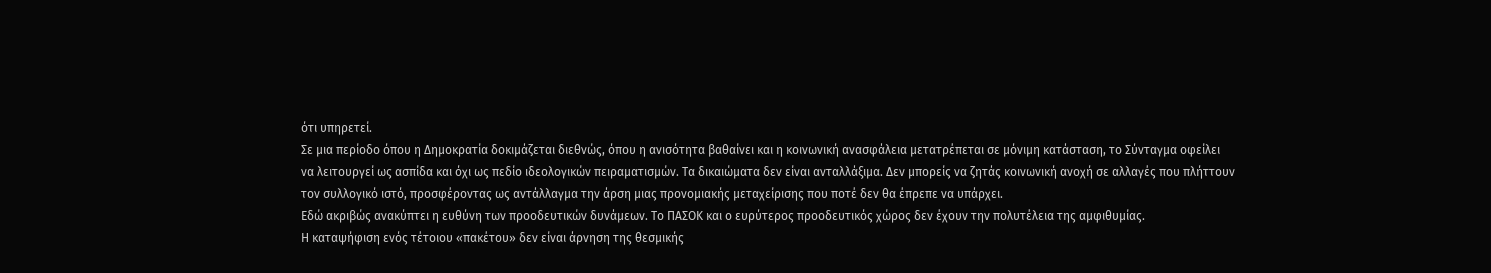ότι υπηρετεί.
Σε μια περίοδο όπου η Δημοκρατία δοκιμάζεται διεθνώς, όπου η ανισότητα βαθαίνει και η κοινωνική ανασφάλεια μετατρέπεται σε μόνιμη κατάσταση, το Σύνταγμα οφείλει να λειτουργεί ως ασπίδα και όχι ως πεδίο ιδεολογικών πειραματισμών. Τα δικαιώματα δεν είναι ανταλλάξιμα. Δεν μπορείς να ζητάς κοινωνική ανοχή σε αλλαγές που πλήττουν τον συλλογικό ιστό, προσφέροντας ως αντάλλαγμα την άρση μιας προνομιακής μεταχείρισης που ποτέ δεν θα έπρεπε να υπάρχει.
Εδώ ακριβώς ανακύπτει η ευθύνη των προοδευτικών δυνάμεων. Το ΠΑΣΟΚ και ο ευρύτερος προοδευτικός χώρος δεν έχουν την πολυτέλεια της αμφιθυμίας.
Η καταψήφιση ενός τέτοιου «πακέτου» δεν είναι άρνηση της θεσμικής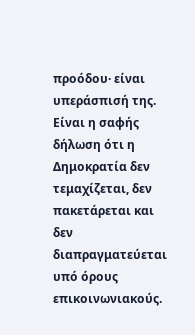προόδου· είναι υπεράσπισή της. Είναι η σαφής δήλωση ότι η Δημοκρατία δεν τεμαχίζεται, δεν πακετάρεται και δεν διαπραγματεύεται υπό όρους επικοινωνιακούς.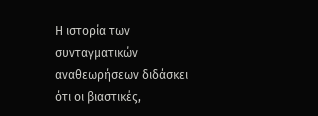Η ιστορία των συνταγματικών αναθεωρήσεων διδάσκει ότι οι βιαστικές,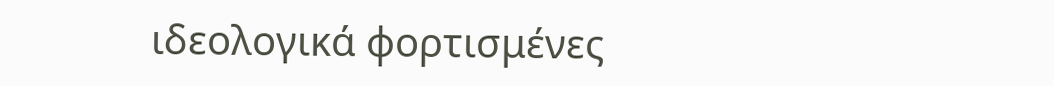ιδεολογικά φορτισμένες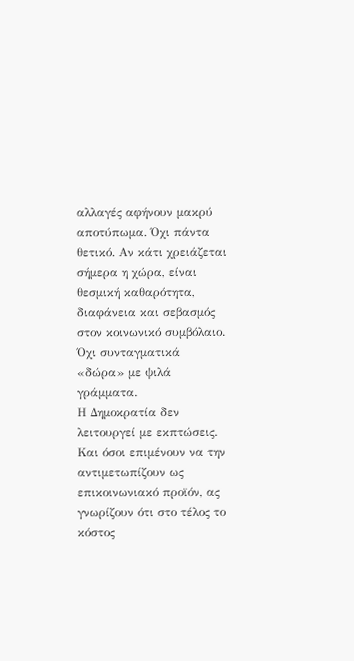αλλαγές αφήνουν μακρύ αποτύπωμα. Όχι πάντα θετικό. Αν κάτι χρειάζεται σήμερα η χώρα, είναι θεσμική καθαρότητα, διαφάνεια και σεβασμός στον κοινωνικό συμβόλαιο. Όχι συνταγματικά «δώρα» με ψιλά γράμματα.
Η Δημοκρατία δεν λειτουργεί με εκπτώσεις.
Και όσοι επιμένουν να την αντιμετωπίζουν ως επικοινωνιακό προϊόν, ας γνωρίζουν ότι στο τέλος το κόστος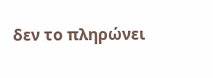δεν το πληρώνει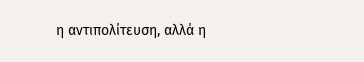η αντιπολίτευση, αλλά η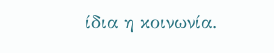ίδια η κοινωνία.